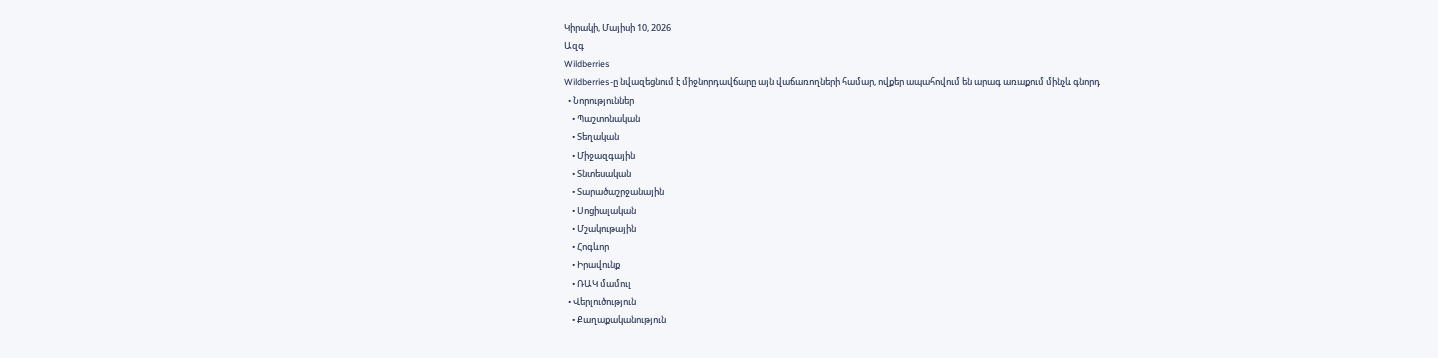Կիրակի, Մայիսի 10, 2026
Ազգ
Wildberries
Wildberries-ը նվազեցնում է միջնորդավճարը այն վաճառողների համար, ովքեր ապահովում են արագ առաքում մինչև գնորդ
  • Նորություններ
    • Պաշտոնական
    • Տեղական
    • Միջազգային
    • Տնտեսական
    • Տարածաշրջանային
    • Սոցիալական
    • Մշակութային
    • Հոգևոր
    • Իրավունք
    • ՌԱԿ մամուլ
  • Վերլուծություն
    • Քաղաքականություն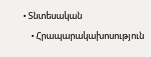• Տնտեսական
    • Հրապարակախոսություն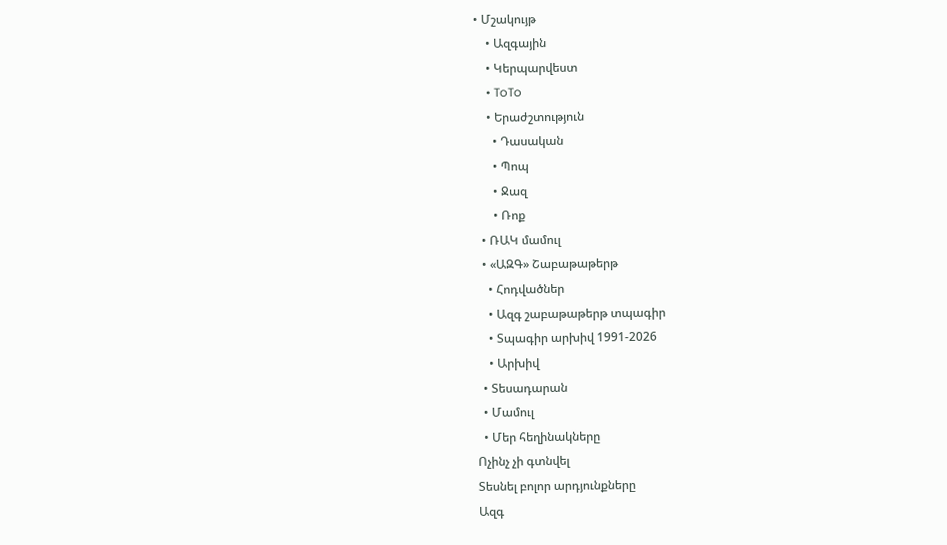• Մշակույթ
    • Ազգային
    • Կերպարվեստ
    • ToTo
    • Երաժշտություն
      • Դասական
      • Պոպ
      • Ջազ
      • Ռոք
  • ՌԱԿ մամուլ
  • «ԱԶԳ» Շաբաթաթերթ
    • Հոդվածներ
    • Ազգ շաբաթաթերթ տպագիր
    • Տպագիր արխիվ 1991-2026
    • Արխիվ
  • Տեսադարան
  • Մամուլ
  • Մեր հեղինակները
Ոչինչ չի գտնվել
Տեսնել բոլոր արդյունքները
Ազգ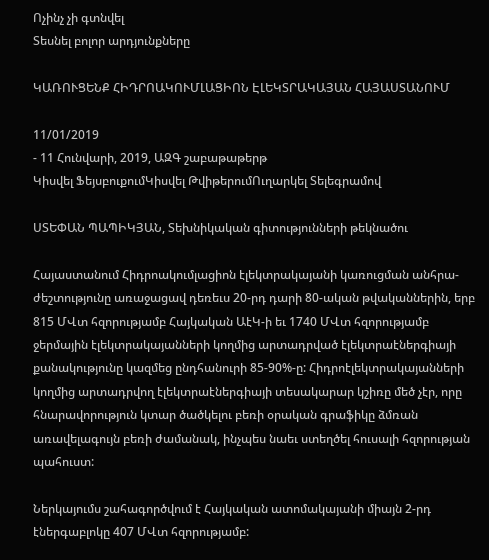Ոչինչ չի գտնվել
Տեսնել բոլոր արդյունքները

ԿԱՌՈՒՑԵՆՔ ՀԻԴՐՈԱԿՈՒՄԼԱՑԻՈՆ ԷԼԵԿՏՐԱԿԱՅԱՆ ՀԱՅԱՍՏԱՆՈՒՄ

11/01/2019
- 11 Հունվարի, 2019, ԱԶԳ շաբաթաթերթ
Կիսվել ՖեյսբուքումԿիսվել ԹվիթերումՈւղարկել Տելեգրամով

ՍՏԵՓԱՆ ՊԱՊԻԿՅԱՆ, Տեխնիկական գիտությունների թեկնածու

Հայաստանում Հիդրոակումլացիոն էլեկտրակայանի կառուցման անհրա-ժեշտությունը առաջացավ դեռեւս 20-րդ դարի 80-ական թվականներին, երբ 815 ՄՎտ հզորությամբ Հայկական ԱէԿ-ի եւ 1740 ՄՎտ հզորությամբ ջերմային էլեկտրակայանների կողմից արտադրված էլեկտրաէներգիայի քանակությունը կազմեց ընդհանուրի 85-90%-ը: Հիդրոէլեկտրակայանների կողմից արտադրվող էլեկտրաէներգիայի տեսակարար կշիռը մեծ չէր, որը հնարավորություն կտար ծածկելու բեռի օրական գրաֆիկը ձմռան առավելագույն բեռի ժամանակ, ինչպես նաեւ ստեղծել հուսալի հզորության պահուստ:

Ներկայումս շահագործվում է Հայկական ատոմակայանի միայն 2-րդ էներգաբլոկը 407 ՄՎտ հզորությամբ: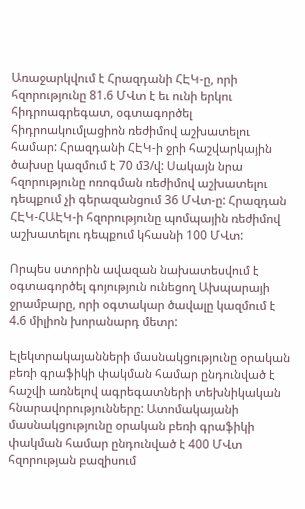Առաջարկվում է Հրազդանի ՀԷԿ-ը, որի հզորությունը 81.6 ՄՎտ է եւ ունի երկու հիդրոագրեգատ, օգտագործել հիդրոակումլացիոն ռեժիմով աշխատելու համար: Հրազդանի ՀԷԿ-ի ջրի հաշվարկային ծախսը կազմում է 70 մ3/վ: Սակայն նրա հզորությունը ոռոգման ռեժիմով աշխատելու դեպքում չի գերազանցում 36 ՄՎտ-ը: Հրազդան ՀԷԿ-ՀԱԷԿ-ի հզորությունը պոմպային ռեժիմով աշխատելու դեպքում կհասնի 100 ՄՎտ:

Որպես ստորին ավազան նախատեսվում է օգտագործել գոյություն ունեցող Ախպարայի ջրամբարը, որի օգտակար ծավալը կազմում է 4.6 միլիոն խորանարդ մետր:

Էլեկտրակայանների մասնակցությունը օրական բեռի գրաֆիկի փակման համար ընդունված է հաշվի առնելով ագրեգատների տեխնիկական հնարավորությունները: Ատոմակայանի մասնակցությունը օրական բեռի գրաֆիկի փակման համար ընդունված է 400 ՄՎտ հզորության բազիսում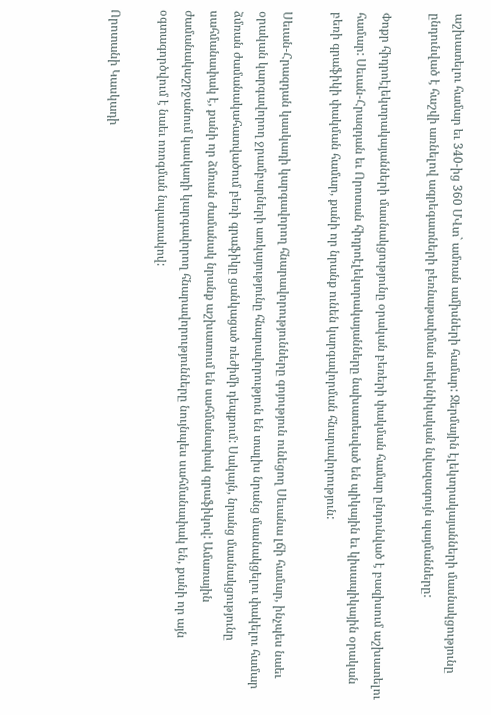աշխատելու համար եւ 340-ից 360 ՄՎտ` ամռան ամիսների համար: Ջերմային էլեկտրակայանների մասնակցությունը ընդունված է հաշվի առնելով ագրեգատների բեռնաթափման տեխնիկական նվազագույն պայմանները:

Փոքր հիդրոէլեկտրակայանների մասնակցությունը օրական բեռերի փակման համար ընդունված է բազիսում աշխատելու համար: Սեւան-Հրազդան եւ Որոտան հիդրոէլեկտրակայանները նախատեսված են պիկային եւ կիսապիկային օրական բեռի գրաֆիկի փակման համար, քանի որ նրանք ունեն կարգավորման հնարավորություն:

Սեւան-Հրազդան կասկադի կարգավորող հնարավորությունները գոյություն ունեցող Սեւանա լճի համար, ինչպես նաեւ օրական կարգավորող ջրամբարների առկայությունը հնարավորություն են տալիս նրանց մասնակցելու փակելու համար ձմռան ժամանակահատվածում բեռի գրաֆիկը ցանկացած ռեժիմի դեպքում: Սակայն, նրանց մասնակցությունը սահմանափակ է, քանի որ ձմռան ժամանակ նրանք աշխատում են սահմանափակ գրաֆիկով: Ամառային ժամանակաշրջանում կասկադի կարգավորող հնարավորությունները նույնպես սահմանափակ են, քանի որ այն օգտագործվում է նաեւ ոռոգման նպատակով:

Որոտանի Կասկադի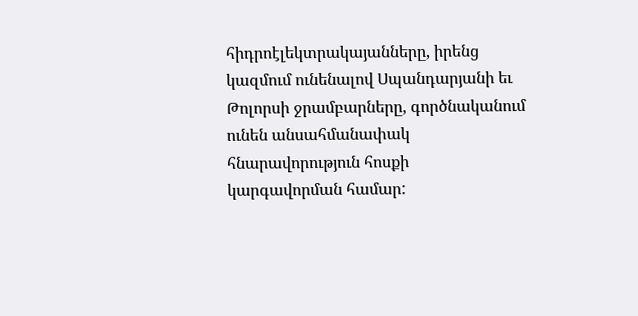հիդրոէլեկտրակայանները, իրենց կազմում ունենալով Սպանդարյանի եւ Թոլորսի ջրամբարները, գործնականում ունեն անսահմանափակ հնարավորություն հոսքի կարգավորման համար: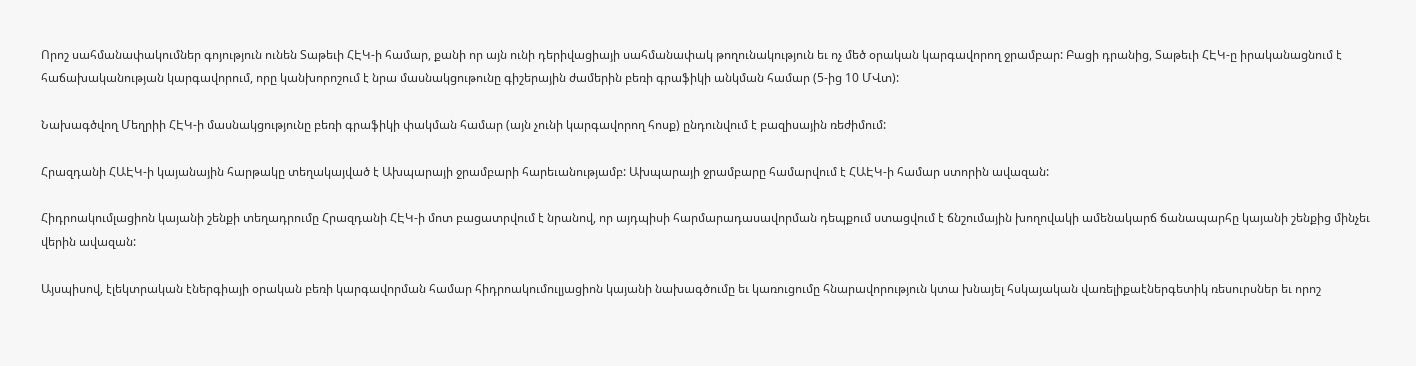Որոշ սահմանափակումներ գոյություն ունեն Տաթեւի ՀԷԿ-ի համար, քանի որ այն ունի դերիվացիայի սահմանափակ թողունակություն եւ ոչ մեծ օրական կարգավորող ջրամբար: Բացի դրանից, Տաթեւի ՀԷԿ-ը իրականացնում է հաճախականության կարգավորում, որը կանխորոշում է նրա մասնակցութունը գիշերային ժամերին բեռի գրաֆիկի անկման համար (5-ից 10 ՄՎտ):

Նախագծվող Մեղրիի ՀԷԿ-ի մասնակցությունը բեռի գրաֆիկի փակման համար (այն չունի կարգավորող հոսք) ընդունվում է բազիսային ռեժիմում:

Հրազդանի ՀԱԷԿ-ի կայանային հարթակը տեղակայված է Ախպարայի ջրամբարի հարեւանությամբ: Ախպարայի ջրամբարը համարվում է ՀԱԷԿ-ի համար ստորին ավազան:

Հիդրոակումլացիոն կայանի շենքի տեղադրումը Հրազդանի ՀԷԿ-ի մոտ բացատրվում է նրանով, որ այդպիսի հարմարադասավորման դեպքում ստացվում է ճնշումային խողովակի ամենակարճ ճանապարհը կայանի շենքից մինչեւ վերին ավազան:

Այսպիսով, էլեկտրական էներգիայի օրական բեռի կարգավորման համար հիդրոակումուլյացիոն կայանի նախագծումը եւ կառուցումը հնարավորություն կտա խնայել հսկայական վառելիքաէներգետիկ ռեսուրսներ եւ որոշ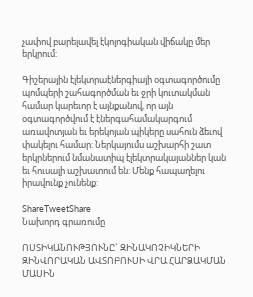չափով բարելավել էկոլոգիական վիճակը մեր երկրում:

Գիշերային էլեկտրաէներգիայի օգտագործումը պոմպերի շահագործման եւ ջրի կուտակման համար կարեւոր է այնքանով, որ այն օգտագործվում է էներգահամակարգում առավոտյան եւ երեկոյան պիկերը սահուն ձեւով փակելու համար: Ներկայումս աշխարհի շատ երկրներում նմանատիպ էլեկտրակայաններ կան եւ հուսալի աշխատում են: Մենք հապաղելու իրավունք չունենք:

ShareTweetShare
Նախորդ գրառումը

ՈՍՏԻԿԱՆՈՒԹՅՈՒՆԸ` ԶԻՆԱԿՈՉԻԿՆԵՐԻ ԶԻՆՎՈՐԱԿԱՆ ԱՎՏՈԲՈՒՍԻ ՎՐԱ ՀԱՐՁԱԿՄԱՆ ՄԱՍԻՆ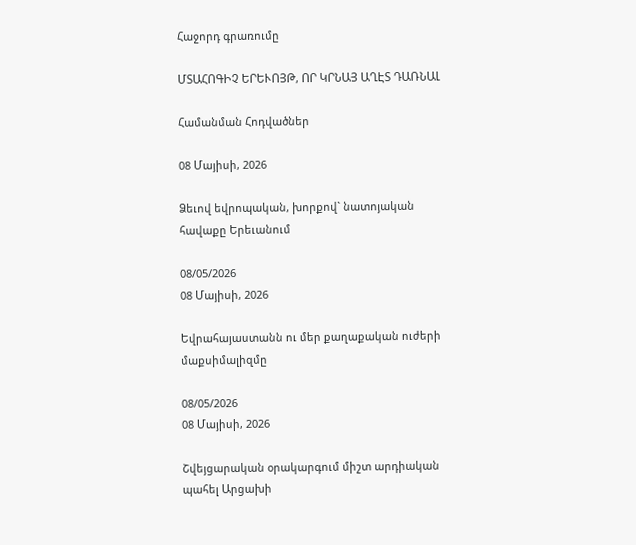Հաջորդ գրառումը

ՄՏԱՀՈԳԻՉ ԵՐԵՒՈՅԹ, ՈՐ ԿՐՆԱՅ ԱՂԷՏ ԴԱՌՆԱԼ

Համանման Հոդվածներ

08 Մայիսի, 2026

Ձեւով եվրոպական, խորքով` նատոյական հավաքը Երեւանում

08/05/2026
08 Մայիսի, 2026

Եվրահայաստանն ու մեր քաղաքական ուժերի մաքսիմալիզմը

08/05/2026
08 Մայիսի, 2026

Շվեյցարական օրակարգում միշտ արդիական պահել Արցախի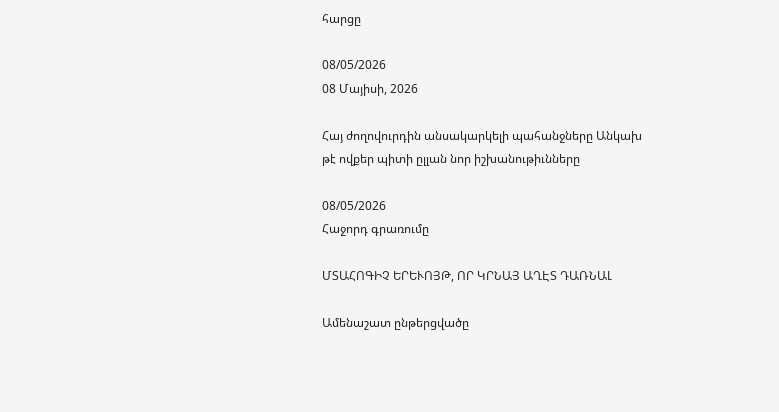հարցը

08/05/2026
08 Մայիսի, 2026

Հայ ժողովուրդին անսակարկելի պահանջները Անկախ թէ ովքեր պիտի ըլլան նոր իշխանութիւնները

08/05/2026
Հաջորդ գրառումը

ՄՏԱՀՈԳԻՉ ԵՐԵՒՈՅԹ, ՈՐ ԿՐՆԱՅ ԱՂԷՏ ԴԱՌՆԱԼ

Ամենաշատ ընթերցվածը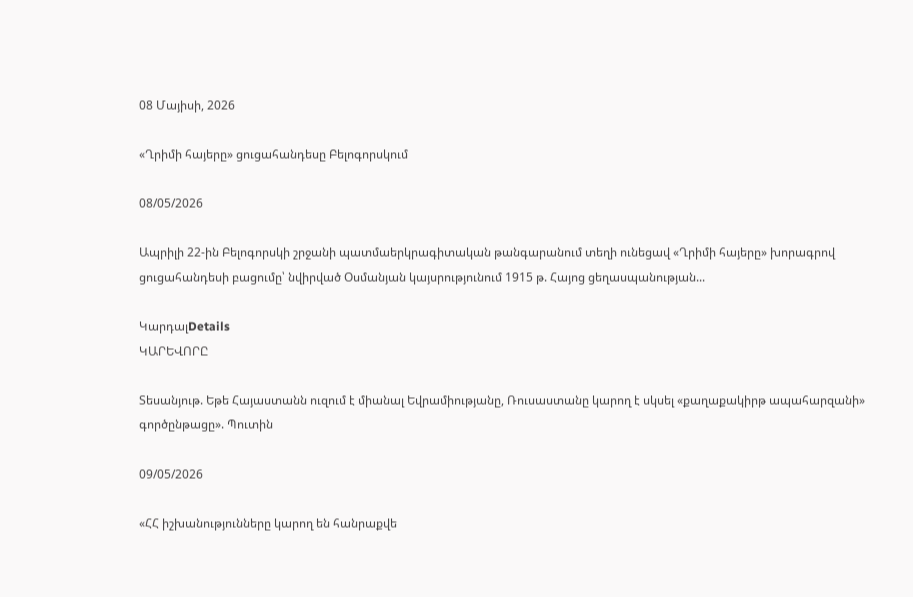08 Մայիսի, 2026

«Ղրիմի հայերը» ցուցահանդեսը Բելոգորսկում

08/05/2026

Ապրիլի 22-ին Բելոգորսկի շրջանի պատմաերկրագիտական թանգարանում տեղի ունեցավ «Ղրիմի հայերը» խորագրով ցուցահանդեսի բացումը՝ նվիրված Օսմանյան կայսրությունում 1915 թ. Հայոց ցեղասպանության...

ԿարդալDetails
ԿԱՐԵՎՈՐԸ

Տեսանյութ. Եթե Հայաստանն ուզում է միանալ Եվրամիությանը, Ռուսաստանը կարող է սկսել «քաղաքակիրթ ապահարզանի» գործընթացը». Պուտին

09/05/2026

«ՀՀ իշխանությունները կարող են հանրաքվե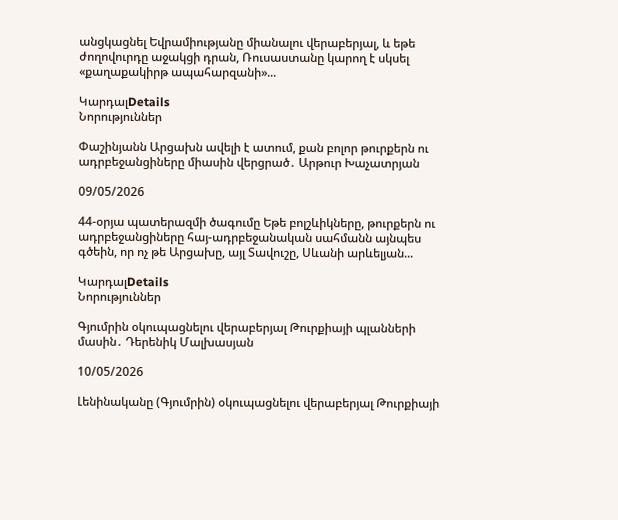անցկացնել Եվրամիությանը միանալու վերաբերյալ, և եթե ժողովուրդը աջակցի դրան, Ռուսաստանը կարող է սկսել «քաղաքակիրթ ապահարզանի»...

ԿարդալDetails
Նորություններ

Փաշինյանն Արցախն ավելի է ատում, քան բոլոր թուրքերն ու ադրբեջանցիները միասին վերցրած․ Արթուր Խաչատրյան

09/05/2026

44-օրյա պատերազմի ծագումը Եթե բոլշևիկները, թուրքերն ու ադրբեջանցիները հայ-ադրբեջանական սահմանն այնպես գծեին, որ ոչ թե Արցախը, այլ Տավուշը, Սևանի արևելյան...

ԿարդալDetails
Նորություններ

Գյումրին օկուպացնելու վերաբերյալ Թուրքիայի պլանների մասին․ Դերենիկ Մալխասյան

10/05/2026

Լենինականը (Գյումրին) օկուպացնելու վերաբերյալ Թուրքիայի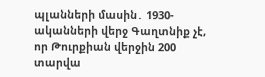պլանների մասին․ 1930-ականների վերջ Գաղտնիք չէ, որ Թուրքիան վերջին 200 տարվա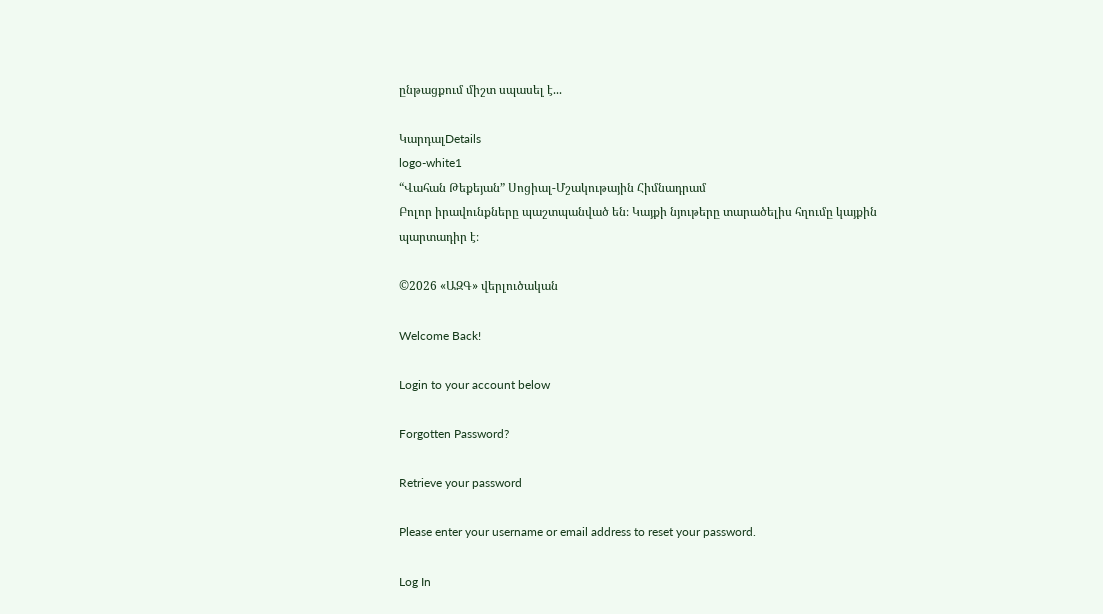ընթացքում միշտ սպասել է...

ԿարդալDetails
logo-white1
“Վահան Թեքեյան” Սոցիալ-Մշակութային Հիմնադրամ
Բոլոր իրավունքները պաշտպանված են։ Կայքի նյութերը տարածելիս հղումը կայքին պարտադիր է։

©2026 «ԱԶԳ» վերլուծական

Welcome Back!

Login to your account below

Forgotten Password?

Retrieve your password

Please enter your username or email address to reset your password.

Log In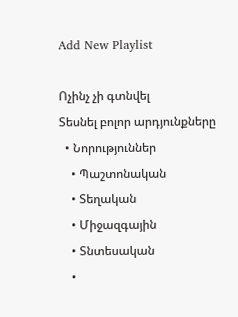Add New Playlist

Ոչինչ չի գտնվել
Տեսնել բոլոր արդյունքները
  • Նորություններ
    • Պաշտոնական
    • Տեղական
    • Միջազգային
    • Տնտեսական
    •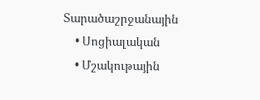Տարածաշրջանային
    • Սոցիալական
    • Մշակութային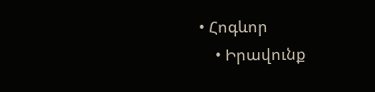• Հոգևոր
    • Իրավունք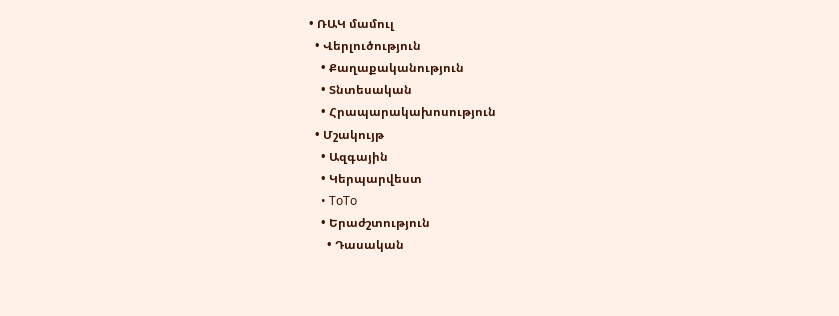• ՌԱԿ մամուլ
  • Վերլուծություն
    • Քաղաքականություն
    • Տնտեսական
    • Հրապարակախոսություն
  • Մշակույթ
    • Ազգային
    • Կերպարվեստ
    • ToTo
    • Երաժշտություն
      • Դասական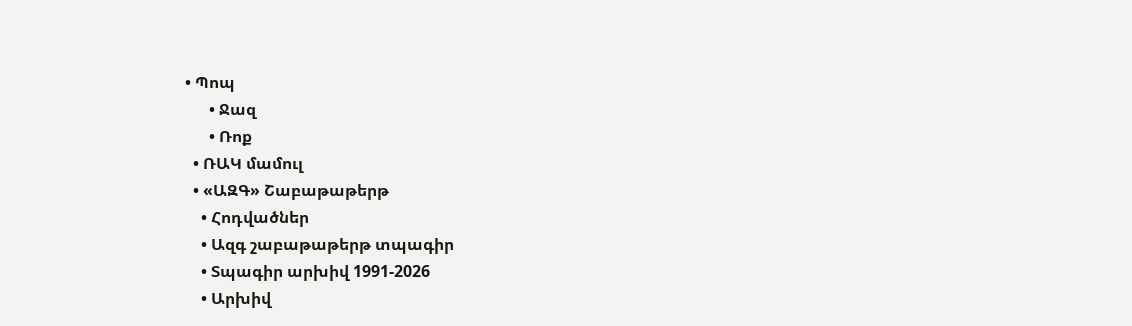• Պոպ
      • Ջազ
      • Ռոք
  • ՌԱԿ մամուլ
  • «ԱԶԳ» Շաբաթաթերթ
    • Հոդվածներ
    • Ազգ շաբաթաթերթ տպագիր
    • Տպագիր արխիվ 1991-2026
    • Արխիվ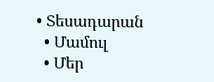• Տեսադարան
  • Մամուլ
  • Մեր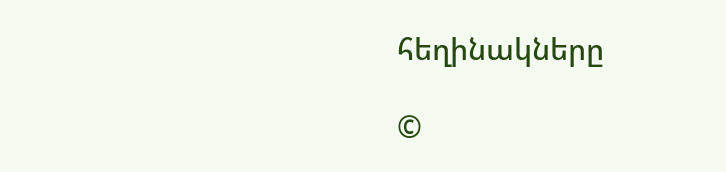հեղինակները

©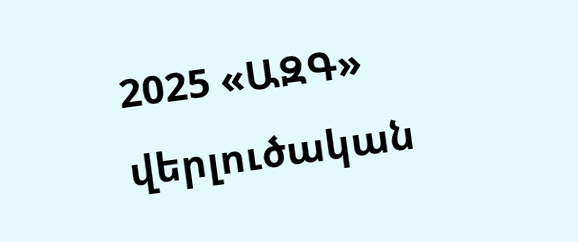2025 «ԱԶԳ» վերլուծական